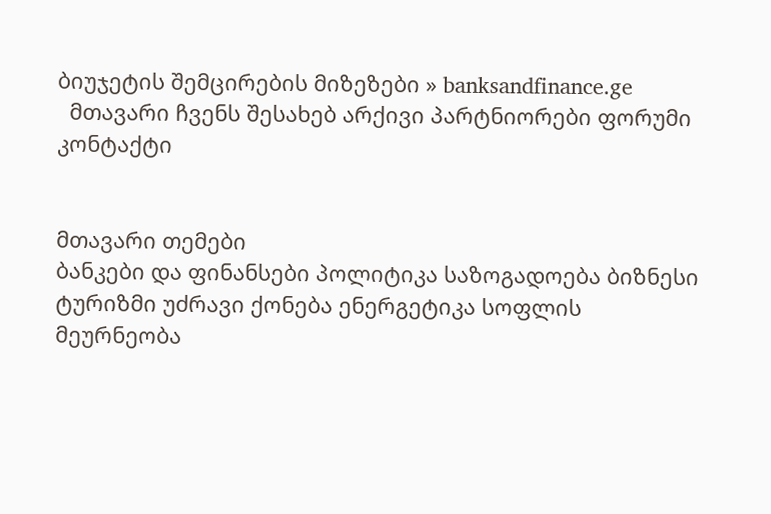ბიუჯეტის შემცირების მიზეზები » banksandfinance.ge
  მთავარი ჩვენს შესახებ არქივი პარტნიორები ფორუმი კონტაქტი


მთავარი თემები
ბანკები და ფინანსები პოლიტიკა საზოგადოება ბიზნესი ტურიზმი უძრავი ქონება ენერგეტიკა სოფლის მეურნეობა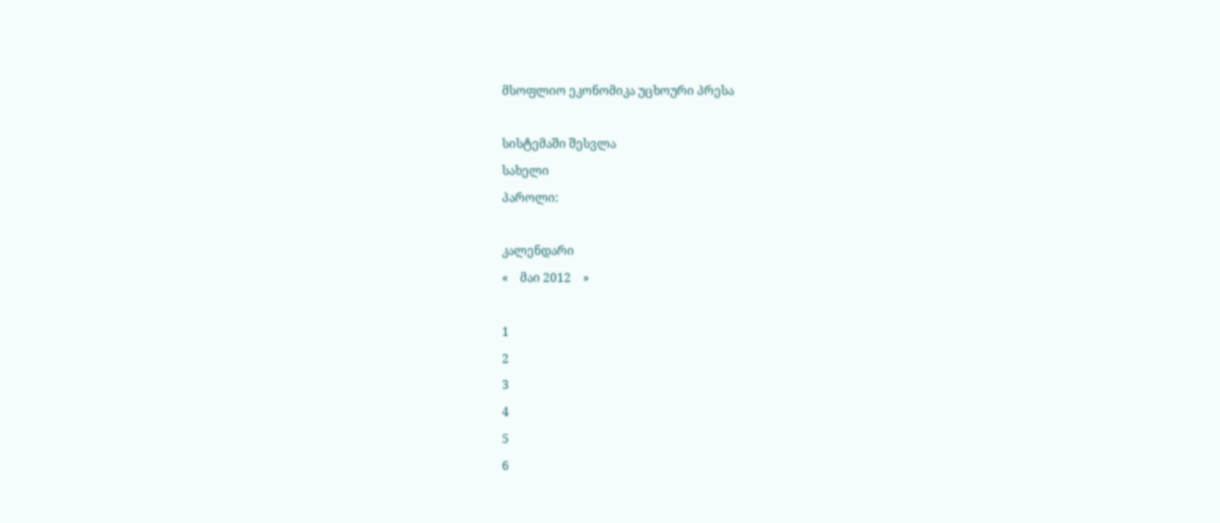მსოფლიო ეკონომიკა უცხოური პრესა

სისტემაში შესვლა
სახელი
პაროლი:

კალენდარი
«    მაი 2012    »

1
2
3
4
5
6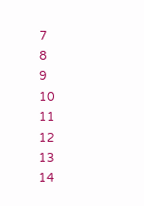7
8
9
10
11
12
13
14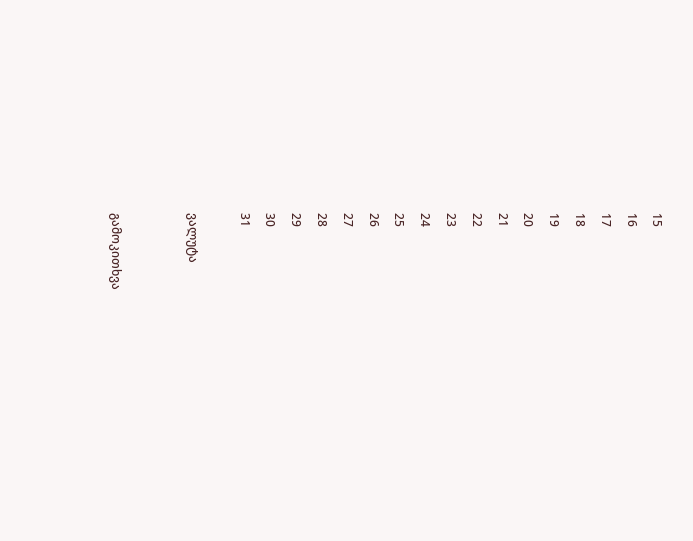15
16
17
18
19
20
21
22
23
24
25
26
27
28
29
30
31

ვალუტა


გამოკითხვა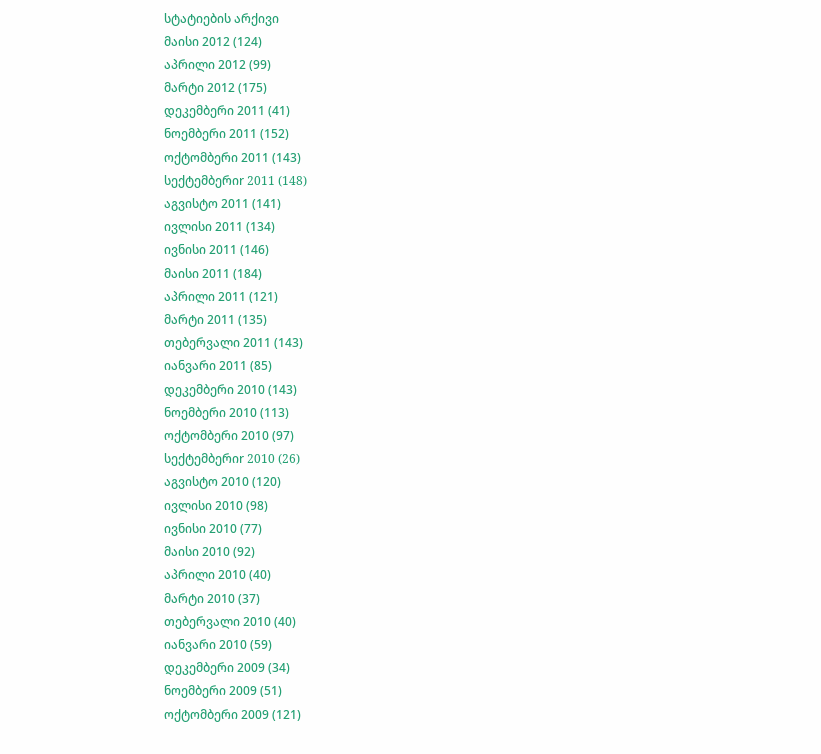სტატიების არქივი
მაისი 2012 (124)
აპრილი 2012 (99)
მარტი 2012 (175)
დეკემბერი 2011 (41)
ნოემბერი 2011 (152)
ოქტომბერი 2011 (143)
სექტემბერიr 2011 (148)
აგვისტო 2011 (141)
ივლისი 2011 (134)
ივნისი 2011 (146)
მაისი 2011 (184)
აპრილი 2011 (121)
მარტი 2011 (135)
თებერვალი 2011 (143)
იანვარი 2011 (85)
დეკემბერი 2010 (143)
ნოემბერი 2010 (113)
ოქტომბერი 2010 (97)
სექტემბერიr 2010 (26)
აგვისტო 2010 (120)
ივლისი 2010 (98)
ივნისი 2010 (77)
მაისი 2010 (92)
აპრილი 2010 (40)
მარტი 2010 (37)
თებერვალი 2010 (40)
იანვარი 2010 (59)
დეკემბერი 2009 (34)
ნოემბერი 2009 (51)
ოქტომბერი 2009 (121)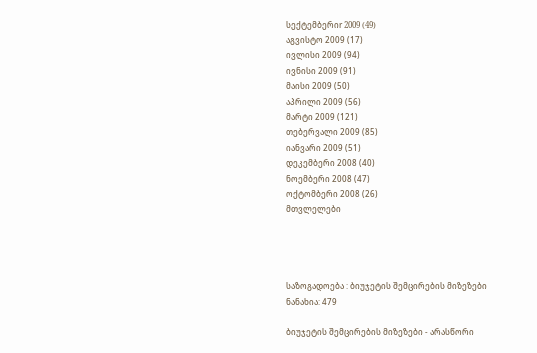სექტემბერიr 2009 (49)
აგვისტო 2009 (17)
ივლისი 2009 (94)
ივნისი 2009 (91)
მაისი 2009 (50)
აპრილი 2009 (56)
მარტი 2009 (121)
თებერვალი 2009 (85)
იანვარი 2009 (51)
დეკემბერი 2008 (40)
ნოემბერი 2008 (47)
ოქტომბერი 2008 (26)
მთვლელები




საზოგადოება : ბიუჯეტის შემცირების მიზეზები
ნანახია: 479

ბიუჯეტის შემცირების მიზეზები - არასწორი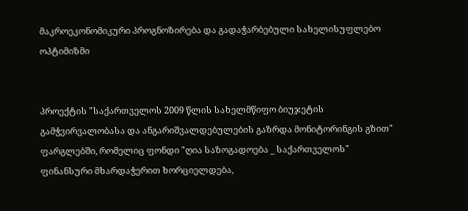მაკროეკონომიკური პროგნოზირება და გადაჭარბებული სახელისუფლებო ოპტიმიზმი


პროექტის "საქართველოს 2009 წლის სახელმწიფო ბიუჯეტის გამჭვირვალობასა და ანგარიშვალდებულების გაზრდა მონიტორინგის გზით" ფარგლებში, რომელიც ფონდი "ღია საზოგადოება _ საქართველოს" ფინანსური მხარდაჭერით ხორციელდება,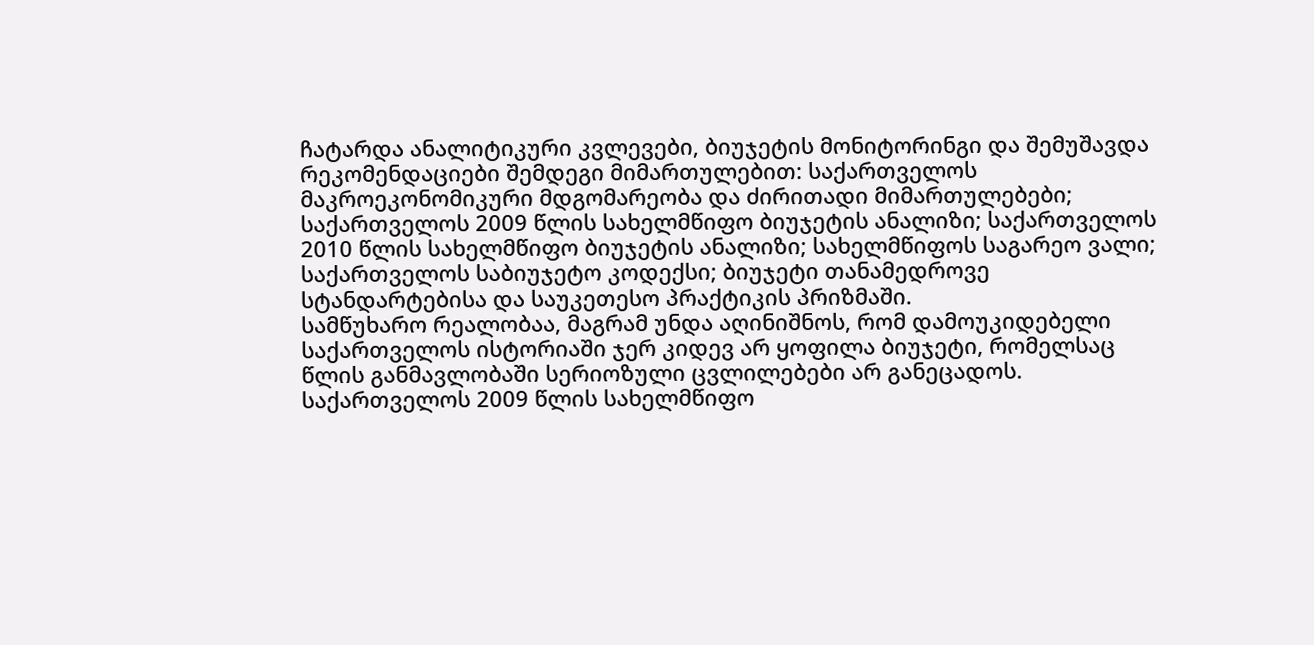ჩატარდა ანალიტიკური კვლევები, ბიუჯეტის მონიტორინგი და შემუშავდა რეკომენდაციები შემდეგი მიმართულებით: საქართველოს მაკროეკონომიკური მდგომარეობა და ძირითადი მიმართულებები; საქართველოს 2009 წლის სახელმწიფო ბიუჯეტის ანალიზი; საქართველოს 2010 წლის სახელმწიფო ბიუჯეტის ანალიზი; სახელმწიფოს საგარეო ვალი; საქართველოს საბიუჯეტო კოდექსი; ბიუჯეტი თანამედროვე სტანდარტებისა და საუკეთესო პრაქტიკის პრიზმაში.
სამწუხარო რეალობაა, მაგრამ უნდა აღინიშნოს, რომ დამოუკიდებელი საქართველოს ისტორიაში ჯერ კიდევ არ ყოფილა ბიუჯეტი, რომელსაც წლის განმავლობაში სერიოზული ცვლილებები არ განეცადოს. საქართველოს 2009 წლის სახელმწიფო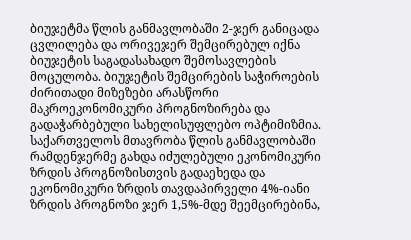ბიუჯეტმა წლის განმავლობაში 2-ჯერ განიცადა ცვლილება და ორივეჯერ შემცირებულ იქნა ბიუჯეტის საგადასახადო შემოსავლების მოცულობა. ბიუჯეტის შემცირების საჭიროების ძირითადი მიზეზები არასწორი მაკროეკონომიკური პროგნოზირება და გადაჭარბებული სახელისუფლებო ოპტიმიზმია.
საქართველოს მთავრობა წლის განმავლობაში რამდენჯერმე გახდა იძულებული ეკონომიკური ზრდის პროგნოზისთვის გადაეხედა და ეკონომიკური ზრდის თავდაპირველი 4%-იანი ზრდის პროგნოზი ჯერ 1,5%-მდე შეემცირებინა,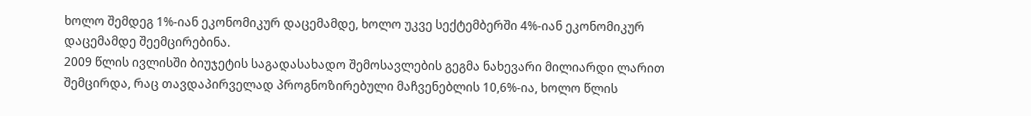ხოლო შემდეგ 1%-იან ეკონომიკურ დაცემამდე, ხოლო უკვე სექტემბერში 4%-იან ეკონომიკურ დაცემამდე შეემცირებინა.
2009 წლის ივლისში ბიუჯეტის საგადასახადო შემოსავლების გეგმა ნახევარი მილიარდი ლარით შემცირდა, რაც თავდაპირველად პროგნოზირებული მაჩვენებლის 10,6%-ია, ხოლო წლის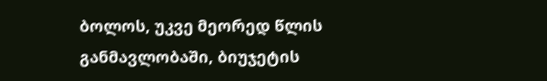ბოლოს, უკვე მეორედ წლის განმავლობაში, ბიუჯეტის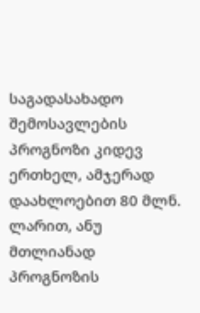საგადასახადო შემოსავლების პროგნოზი კიდევ ერთხელ, ამჯერად დაახლოებით 80 მლნ. ლარით, ანუ მთლიანად პროგნოზის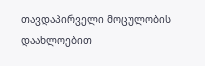თავდაპირველი მოცულობის დაახლოებით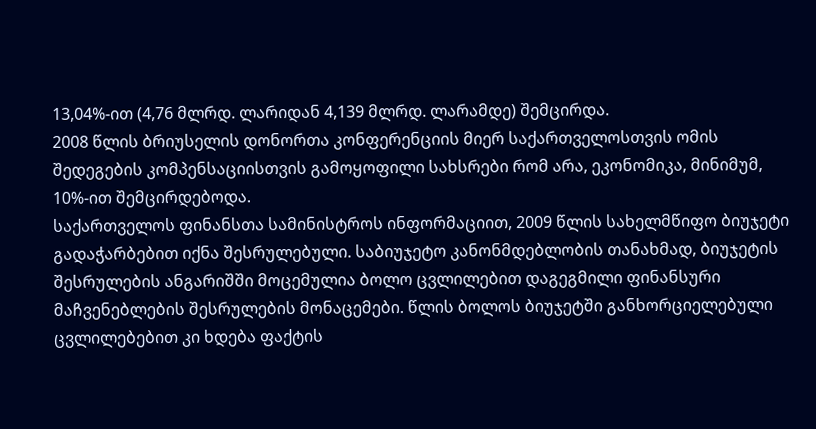13,04%-ით (4,76 მლრდ. ლარიდან 4,139 მლრდ. ლარამდე) შემცირდა.
2008 წლის ბრიუსელის დონორთა კონფერენციის მიერ საქართველოსთვის ომის შედეგების კომპენსაციისთვის გამოყოფილი სახსრები რომ არა, ეკონომიკა, მინიმუმ, 10%-ით შემცირდებოდა.
საქართველოს ფინანსთა სამინისტროს ინფორმაციით, 2009 წლის სახელმწიფო ბიუჯეტი გადაჭარბებით იქნა შესრულებული. საბიუჯეტო კანონმდებლობის თანახმად, ბიუჯეტის შესრულების ანგარიშში მოცემულია ბოლო ცვლილებით დაგეგმილი ფინანსური მაჩვენებლების შესრულების მონაცემები. წლის ბოლოს ბიუჯეტში განხორციელებული ცვლილებებით კი ხდება ფაქტის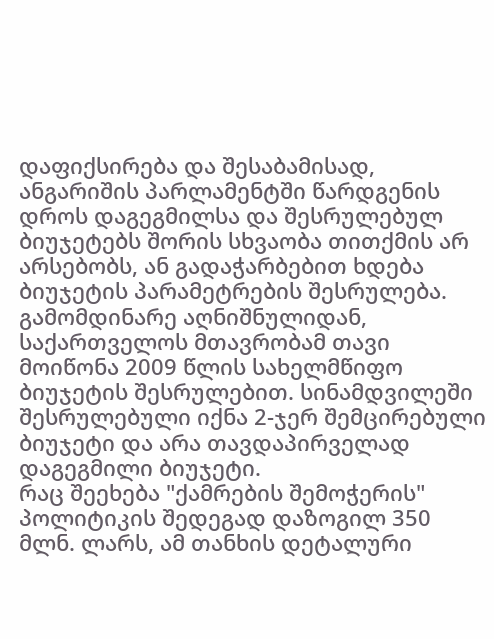დაფიქსირება და შესაბამისად, ანგარიშის პარლამენტში წარდგენის დროს დაგეგმილსა და შესრულებულ ბიუჯეტებს შორის სხვაობა თითქმის არ არსებობს, ან გადაჭარბებით ხდება ბიუჯეტის პარამეტრების შესრულება. გამომდინარე აღნიშნულიდან, საქართველოს მთავრობამ თავი მოიწონა 2009 წლის სახელმწიფო ბიუჯეტის შესრულებით. სინამდვილეში შესრულებული იქნა 2-ჯერ შემცირებული ბიუჯეტი და არა თავდაპირველად დაგეგმილი ბიუჯეტი.
რაც შეეხება "ქამრების შემოჭერის" პოლიტიკის შედეგად დაზოგილ 350 მლნ. ლარს, ამ თანხის დეტალური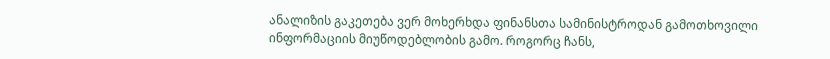ანალიზის გაკეთება ვერ მოხერხდა ფინანსთა სამინისტროდან გამოთხოვილი ინფორმაციის მიუწოდებლობის გამო. როგორც ჩანს,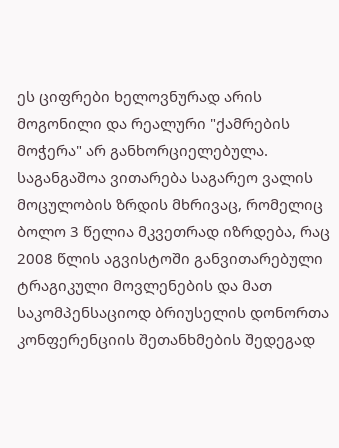ეს ციფრები ხელოვნურად არის მოგონილი და რეალური "ქამრების მოჭერა" არ განხორციელებულა.
საგანგაშოა ვითარება საგარეო ვალის მოცულობის ზრდის მხრივაც, რომელიც ბოლო 3 წელია მკვეთრად იზრდება, რაც 2008 წლის აგვისტოში განვითარებული ტრაგიკული მოვლენების და მათ საკომპენსაციოდ ბრიუსელის დონორთა კონფერენციის შეთანხმების შედეგად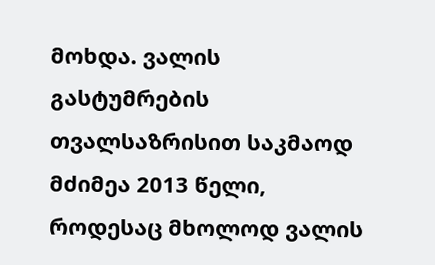მოხდა. ვალის გასტუმრების თვალსაზრისით საკმაოდ მძიმეა 2013 წელი, როდესაც მხოლოდ ვალის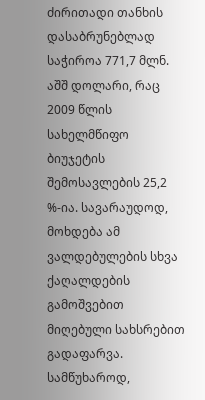ძირითადი თანხის დასაბრუნებლად საჭიროა 771,7 მლნ. აშშ დოლარი, რაც 2009 წლის სახელმწიფო ბიუჯეტის შემოსავლების 25,2 %-ია. სავარაუდოდ, მოხდება ამ ვალდებულების სხვა ქაღალდების გამოშვებით მიღებული სახსრებით გადაფარვა.
სამწუხაროდ,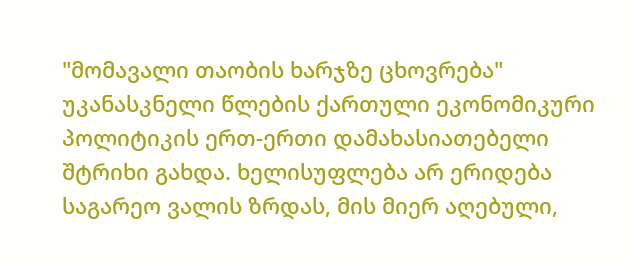"მომავალი თაობის ხარჯზე ცხოვრება" უკანასკნელი წლების ქართული ეკონომიკური პოლიტიკის ერთ-ერთი დამახასიათებელი შტრიხი გახდა. ხელისუფლება არ ერიდება საგარეო ვალის ზრდას, მის მიერ აღებული,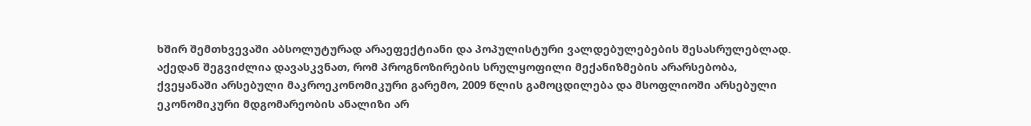ხშირ შემთხვევაში აბსოლუტურად არაეფექტიანი და პოპულისტური ვალდებულებების შესასრულებლად.
აქედან შეგვიძლია დავასკვნათ, რომ პროგნოზირების სრულყოფილი მექანიზმების არარსებობა, ქვეყანაში არსებული მაკროეკონომიკური გარემო, 2009 წლის გამოცდილება და მსოფლიოში არსებული ეკონომიკური მდგომარეობის ანალიზი არ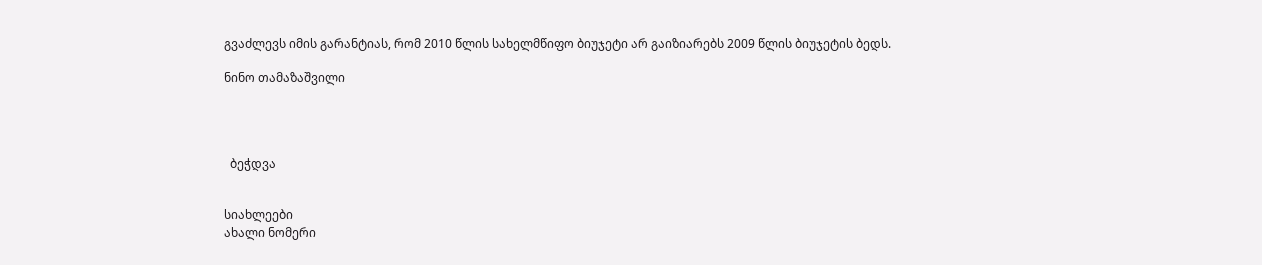გვაძლევს იმის გარანტიას, რომ 2010 წლის სახელმწიფო ბიუჯეტი არ გაიზიარებს 2009 წლის ბიუჯეტის ბედს.

ნინო თამაზაშვილი




  ბეჭდვა


სიახლეები
ახალი ნომერი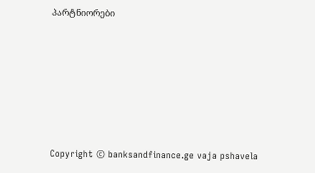პარტნიორები










Copyright © banksandfinance.ge vaja pshavela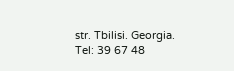str. Tbilisi. Georgia. Tel: 39 67 48